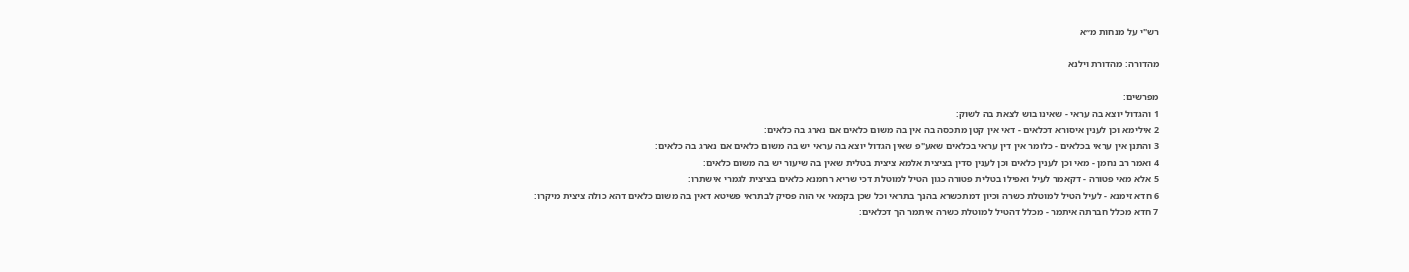רש"י על מנחות מ״א

מהדורה: מהדורת וילנא

מפרשים:
1 והגדול יוצא בה עראי - שאינו בוש לצאת בה לשוק:
2 אילימא וכן לענין איסורא דכלאים - דאי אין קטן מתכסה בה אין בה משום כלאים אם נארג בה כלאים:
3 והתנן אין עראי בכלאים - כלומר אין דין עראי בכלאים שאע"פ שאין הגדול יוצא בה עראי יש בה משום כלאים אם נארג בה כלאים:
4 ואמר רב נחמן - מאי וכן לענין כלאים וכן לענין סדין בציצית אלמא ציצית בטלית שאין בה שיעור יש בה משום כלאים:
5 אלא מאי פטורה - דקאמר לעיל ואפילו בטלית פטורה כגון הטיל למוטלת דכי שריא רחמנא כלאים בציצית לגמרי אישתרו:
6 חדא זימנא - לעיל הטיל למוטלת כשרה וכיון דמתכשרא בהנך בתראי וכל שכן בקמאי אי הוה פסיק לבתראי פשיטא דאין בה משום כלאים דהא כולה ציצית מיקרו:
7 חדא מכלל חברתה איתמר - מכלל דהטיל למוטלת כשרה איתמר הך דכלאים: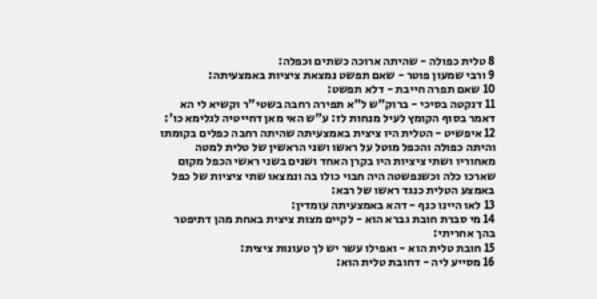8 טלית כפולה - שהיתה ארוכה כשתים וכפלה:
9 ורבי שמעון פוטר - שאם תפשט נמצאת ציציות באמצעיתה:
10 שאם תפרה חייבת - דלא תפשט:
11 דנקטה בסיכי - ברוק"ש ל"א תפירה רחבה בשטי"ר וקשיא לי הא דאמר בסוף הקומץ לעיל מנחות לז: ע"ש האי מאן דחייטיה לגלימא כו':
12 איפשיט - הטלית היו ציצית באמצעיתה שהיתה רחבה כפלים בקומתו והיתה כפולה והכפל מוטל על ראשו ושני הראשין של טלית למטה מאחוריו ושתי ציציות היו בקרן האחד ושנים בשני ראשי הכפל מקום שארכו כלה וכשנפשטה היה חבוי כולו בה ונמצאו שתי ציציות של כפל באמצע הטלית כנגד ראשו של רבא:
13 לאו היינו כנף - דהא באמצעיתה עומדין:
14 מי סברת חובת גברא הוא - לקיים מצות ציצית באחת מהן דתיפטר בהך אחריתי:
15 חובת טלית הוא - ואפילו עשר יש לך טעונות ציצית:
16 מסייע ליה - דחובת טלית הוא: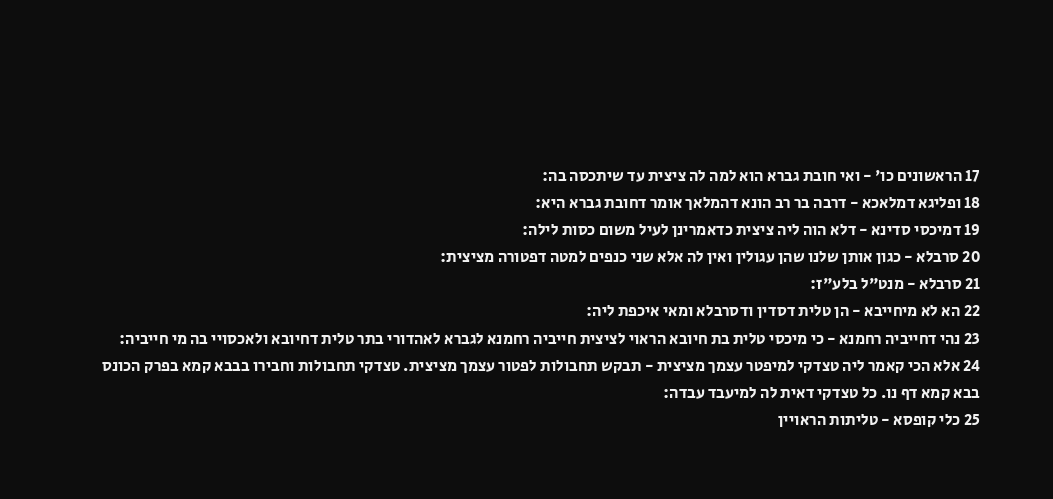17 הראשונים כו' - ואי חובת גברא הוא למה לה ציצית עד שיתכסה בה:
18 ופליגא דמלאכא - דרבה בר רב הונא דהמלאך אומר דחובת גברא היא:
19 דמיכסי סדינא - דלא הוה ליה ציצית כדאמרינן לעיל משום כסות לילה:
20 סרבלא - כגון אותן שלנו שהן עגולין ואין לה אלא שני כנפים למטה דפטורה מציצית:
21 סרבלא - מנט"ל בלע"ז:
22 הא לא מיחייבא - הן טלית דסדין ודסרבלא ומאי איכפת ליה:
23 נהי דחייביה רחמנא - כי מיכסי טלית בת חיובא הראוי לציצית חייביה רחמנא לגברא לאהדורי בתר טלית דחיובא ולאכסויי בה מי חייביה:
24 אלא הכי קאמר ליה טצדקי למיפטר עצמך מציצית - תבקש תחבולות לפטור עצמך מציצית. טצדקי תחבולות וחבירו בבבא קמא בפרק הכונס בבא קמא דף נו. כל טצדקי דאית לה למיעבד עבדה:
25 כלי קופסא - טליתות הראויין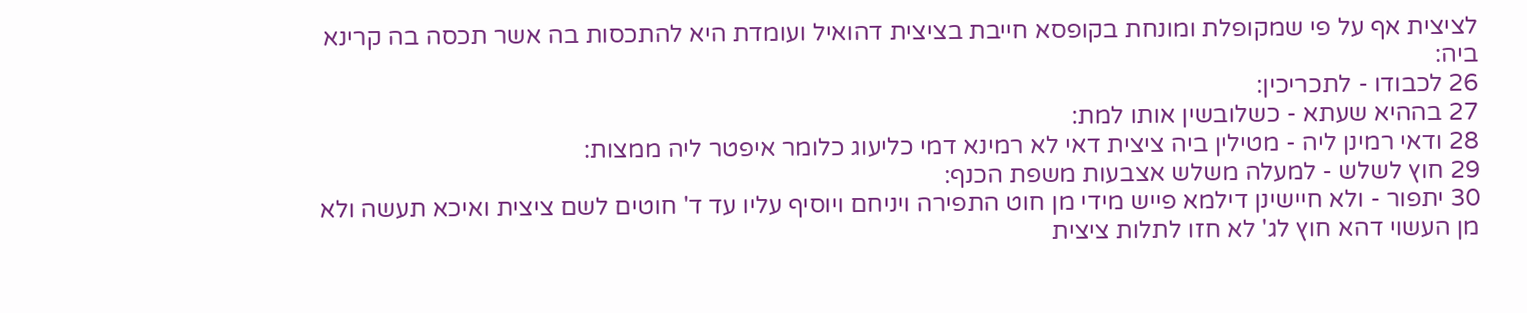לציצית אף על פי שמקופלת ומונחת בקופסא חייבת בציצית דהואיל ועומדת היא להתכסות בה אשר תכסה בה קרינא ביה:
26 לכבודו - לתכריכין:
27 בההיא שעתא - כשלובשין אותו למת:
28 ודאי רמינן ליה - מטילין ביה ציצית דאי לא רמינא דמי כליעוג כלומר איפטר ליה ממצות:
29 חוץ לשלש - למעלה משלש אצבעות משפת הכנף:
30 יתפור - ולא חיישינן דילמא פייש מידי מן חוט התפירה ויניחם ויוסיף עליו עד ד' חוטים לשם ציצית ואיכא תעשה ולא מן העשוי דהא חוץ לג' לא חזו לתלות ציצית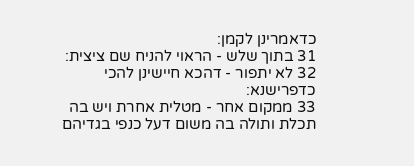כדאמרינן לקמן:
31 בתוך שלש - הראוי להניח שם ציצית:
32 לא יתפור - דהכא חיישינן להכי כדפרישנא:
33 ממקום אחר - מטלית אחרת ויש בה תכלת ותולה בה משום דעל כנפי בגדיהם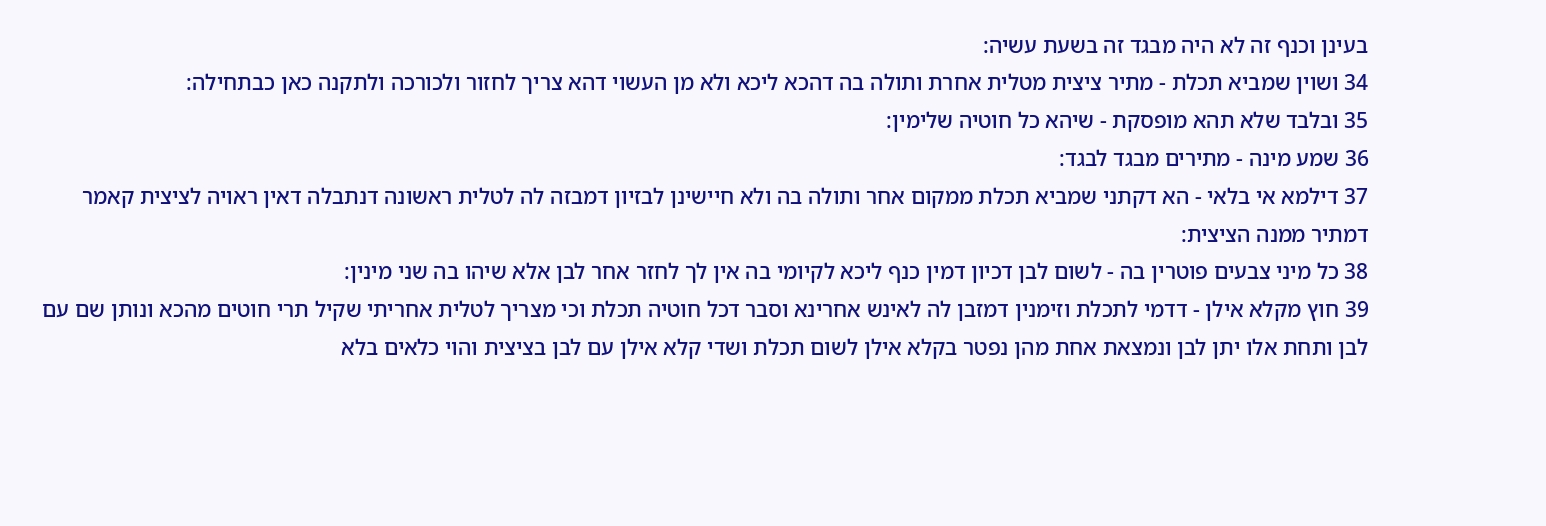בעינן וכנף זה לא היה מבגד זה בשעת עשיה:
34 ושוין שמביא תכלת - מתיר ציצית מטלית אחרת ותולה בה דהכא ליכא ולא מן העשוי דהא צריך לחזור ולכורכה ולתקנה כאן כבתחילה:
35 ובלבד שלא תהא מופסקת - שיהא כל חוטיה שלימין:
36 שמע מינה - מתירים מבגד לבגד:
37 דילמא אי בלאי - הא דקתני שמביא תכלת ממקום אחר ותולה בה ולא חיישינן לבזיון דמבזה לה לטלית ראשונה דנתבלה דאין ראויה לציצית קאמר דמתיר ממנה הציצית:
38 כל מיני צבעים פוטרין בה - לשום לבן דכיון דמין כנף ליכא לקיומי בה אין לך לחזר אחר לבן אלא שיהו בה שני מינין:
39 חוץ מקלא אילן - דדמי לתכלת וזימנין דמזבן לה לאינש אחרינא וסבר דכל חוטיה תכלת וכי מצריך לטלית אחריתי שקיל תרי חוטים מהכא ונותן שם עם לבן ותחת אלו יתן לבן ונמצאת אחת מהן נפטר בקלא אילן לשום תכלת ושדי קלא אילן עם לבן בציצית והוי כלאים בלא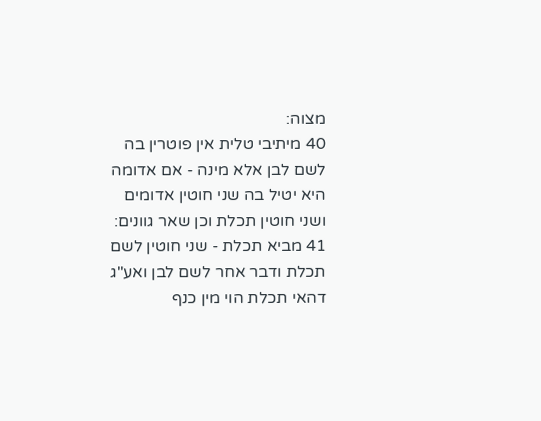מצוה:
40 מיתיבי טלית אין פוטרין בה לשם לבן אלא מינה - אם אדומה היא יטיל בה שני חוטין אדומים ושני חוטין תכלת וכן שאר גוונים:
41 מביא תכלת - שני חוטין לשם תכלת ודבר אחר לשם לבן ואע"ג דהאי תכלת הוי מין כנף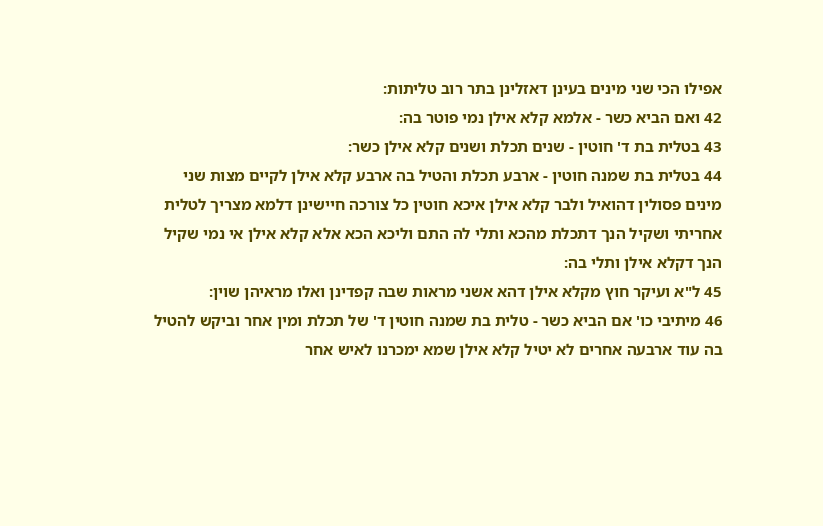אפילו הכי שני מינים בעינן דאזלינן בתר רוב טליתות:
42 ואם הביא כשר - אלמא קלא אילן נמי פוטר בה:
43 בטלית בת ד' חוטין - שנים תכלת ושנים קלא אילן כשר:
44 בטלית בת שמנה חוטין - ארבע תכלת והטיל בה ארבע קלא אילן לקיים מצות שני מינים פסולין דהואיל ולבר קלא אילן איכא חוטין כל צורכה חיישינן דלמא מצריך לטלית אחריתי ושקיל הנך דתכלת מהכא ותלי לה התם וליכא הכא אלא קלא אילן אי נמי שקיל הנך דקלא אילן ותלי בה:
45 ל"א ועיקר חוץ מקלא אילן דהא אשני מראות שבה קפדינן ואלו מראיהן שוין:
46 מיתיבי כו' אם הביא כשר - טלית בת שמנה חוטין ד' של תכלת ומין אחר וביקש להטיל בה עוד ארבעה אחרים לא יטיל קלא אילן שמא ימכרנו לאיש אחר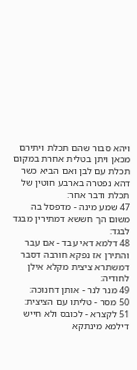ויהא סבור שהם תכלת ויתירם מכאן ויתן בטלית אחרת במקום תכלת עם לבן ואם הביא כשר דהא נפטרה בארבע חוטין של תכלת ודבר אחר:
47 שמע מינה - מדפסל בה משום הך חששא דמתירין מבגד לבגד:
48 דלמא דאי עבד - אם עבר והתירן אז נפקא חורבה דסבר דמשתרא ציצית מקלא אילן לחודיה:
49 מנר לנר - אותן דחנוכה:
50 מסר - טליתו עם הציצית:
51 לקצרא - לכובס ולא חייש דילמא מינתקא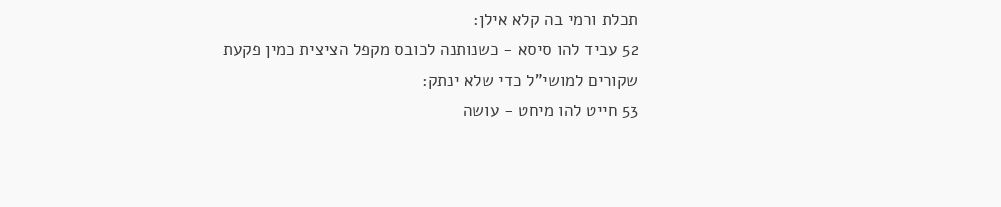תכלת ורמי בה קלא אילן:
52 עביד להו סיסא - כשנותנה לכובס מקפל הציצית כמין פקעת שקורים למושי"ל כדי שלא ינתק:
53 חייט להו מיחט - עושה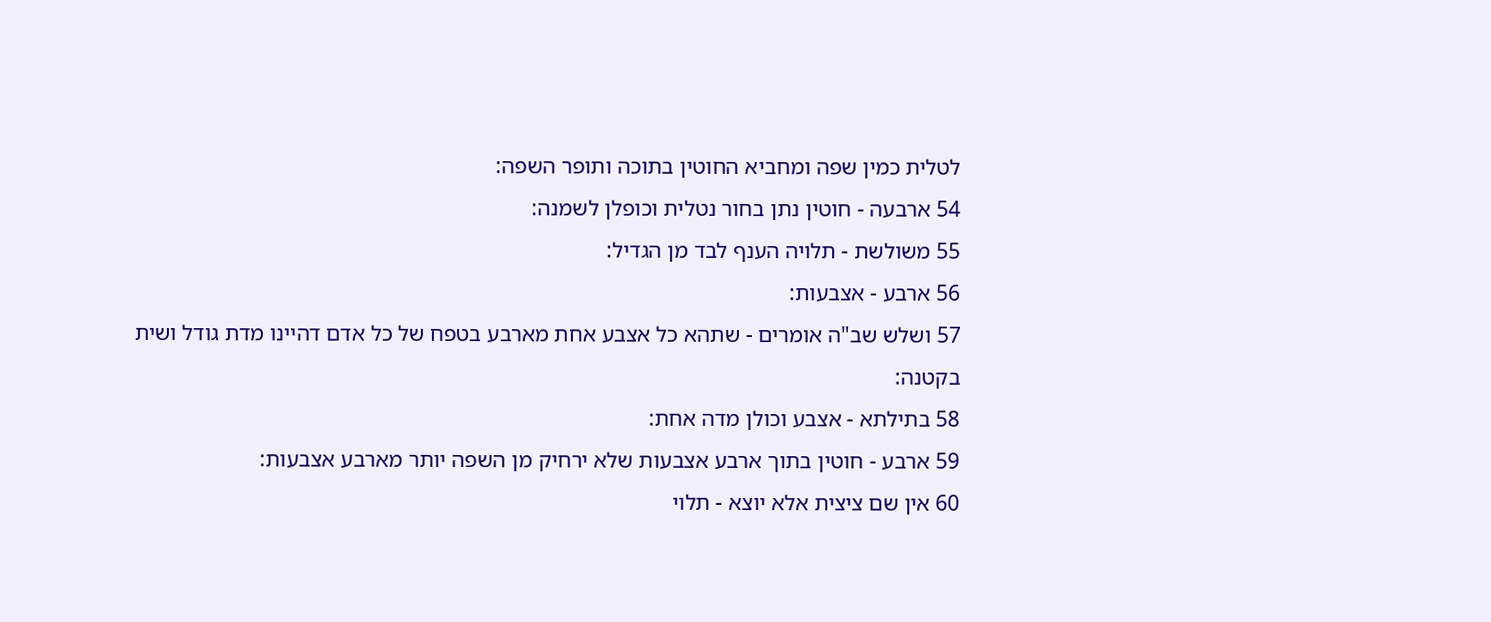לטלית כמין שפה ומחביא החוטין בתוכה ותופר השפה:
54 ארבעה - חוטין נתן בחור נטלית וכופלן לשמנה:
55 משולשת - תלויה הענף לבד מן הגדיל:
56 ארבע - אצבעות:
57 ושלש שב"ה אומרים - שתהא כל אצבע אחת מארבע בטפח של כל אדם דהיינו מדת גודל ושית בקטנה:
58 בתילתא - אצבע וכולן מדה אחת:
59 ארבע - חוטין בתוך ארבע אצבעות שלא ירחיק מן השפה יותר מארבע אצבעות:
60 אין שם ציצית אלא יוצא - תלוי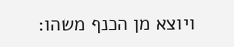ויוצא מן הכנף משהו: